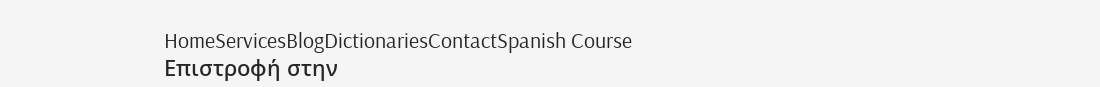HomeServicesBlogDictionariesContactSpanish Course
Επιστροφή στην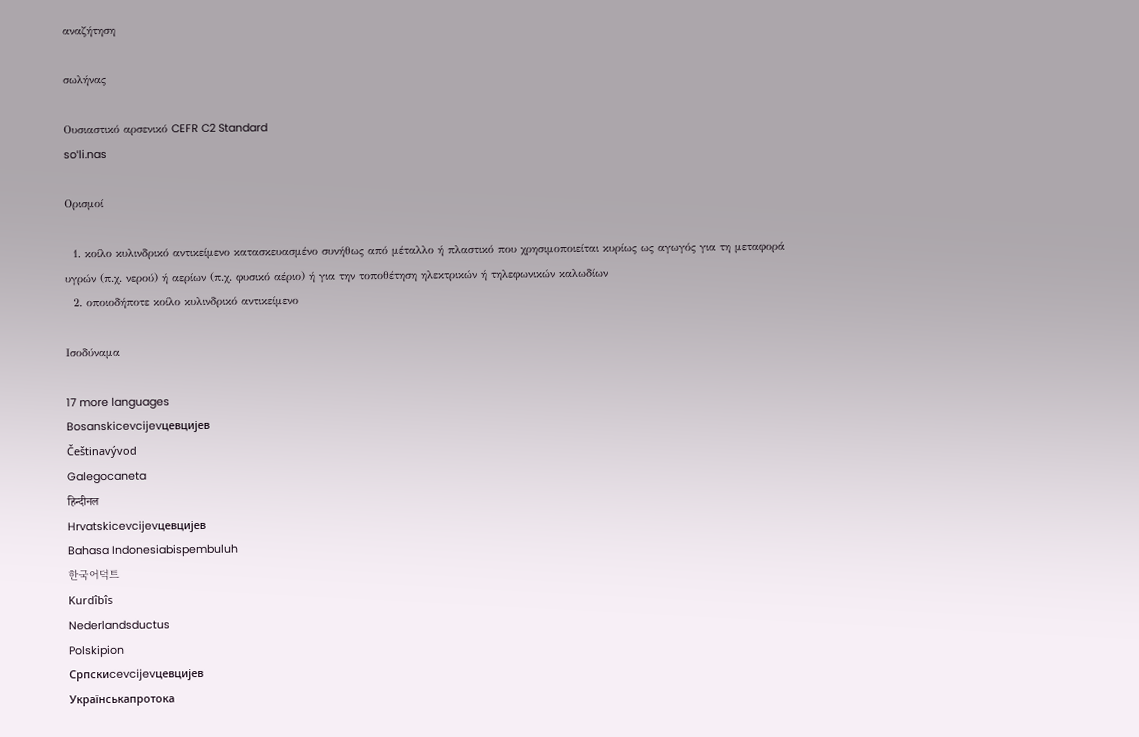αναζήτηση

σωλήνας

Ουσιαστικό αρσενικό CEFR C2 Standard
soˈli.nas

Ορισμοί

  1. κοίλο κυλινδρικό αντικείμενο κατασκευασμένο συνήθως από μέταλλο ή πλαστικό που χρησιμοποιείται κυρίως ως αγωγός για τη μεταφορά υγρών (π.χ. νερού) ή αερίων (π.χ. φυσικό αέριο) ή για την τοποθέτηση ηλεκτρικών ή τηλεφωνικών καλωδίων
  2. οποιοδήποτε κοίλο κυλινδρικό αντικείμενο

Ισοδύναμα

17 more languages
Bosanskicevcijevцевцијев
Češtinavývod
Galegocaneta
हिन्दीनल
Hrvatskicevcijevцевцијев
Bahasa Indonesiabispembuluh
한국어덕트
Kurdîbîs
Nederlandsductus
Polskipion
Српскиcevcijevцевцијев
Українськапротока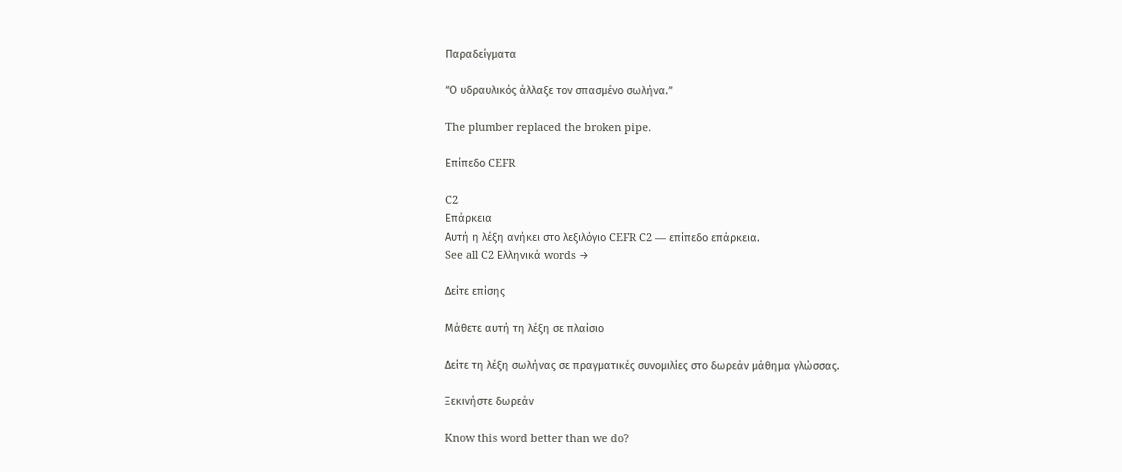Παραδείγματα

“Ο υδραυλικός άλλαξε τον σπασμένο σωλήνα.”

The plumber replaced the broken pipe.

Επίπεδο CEFR

C2
Επάρκεια
Αυτή η λέξη ανήκει στο λεξιλόγιο CEFR C2 — επίπεδο επάρκεια.
See all C2 Ελληνικά words →

Δείτε επίσης

Μάθετε αυτή τη λέξη σε πλαίσιο

Δείτε τη λέξη σωλήνας σε πραγματικές συνομιλίες στο δωρεάν μάθημα γλώσσας.

Ξεκινήστε δωρεάν

Know this word better than we do?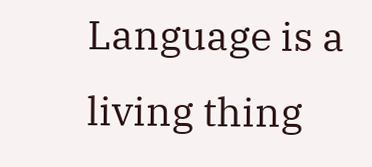Language is a living thing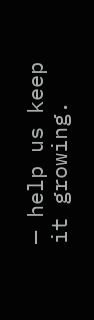— help us keep it growing.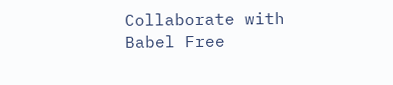Collaborate with Babel Free